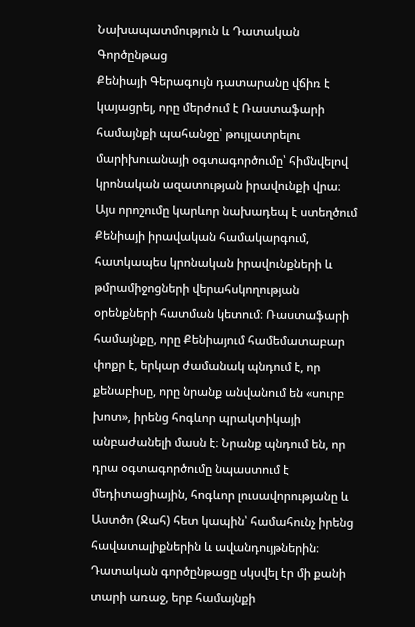Նախապատմություն և Դատական Գործընթաց
Քենիայի Գերագույն դատարանը վճիռ է կայացրել, որը մերժում է Ռաստաֆարի համայնքի պահանջը՝ թույլատրելու մարիխուանայի օգտագործումը՝ հիմնվելով կրոնական ազատության իրավունքի վրա։ Այս որոշումը կարևոր նախադեպ է ստեղծում Քենիայի իրավական համակարգում, հատկապես կրոնական իրավունքների և թմրամիջոցների վերահսկողության օրենքների հատման կետում։ Ռաստաֆարի համայնքը, որը Քենիայում համեմատաբար փոքր է, երկար ժամանակ պնդում է, որ քենաբիսը, որը նրանք անվանում են «սուրբ խոտ», իրենց հոգևոր պրակտիկայի անբաժանելի մասն է։ Նրանք պնդում են, որ դրա օգտագործումը նպաստում է մեդիտացիային, հոգևոր լուսավորությանը և Աստծո (Ջահ) հետ կապին՝ համահունչ իրենց հավատալիքներին և ավանդույթներին։
Դատական գործընթացը սկսվել էր մի քանի տարի առաջ, երբ համայնքի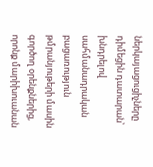ներկայացուցիչները դիմեցին դատարան՝ խնդրելով սահմանադրական բացառություն թմրանյութերի մասին գործող օրենքներից, որոնք մարիխուանան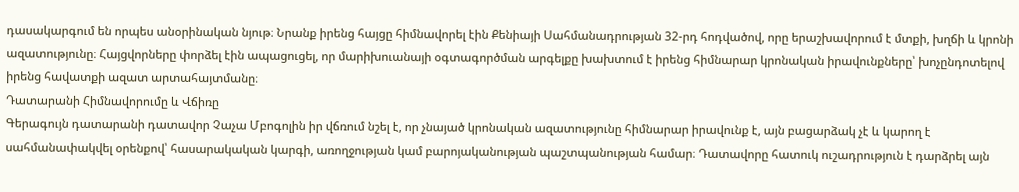դասակարգում են որպես անօրինական նյութ։ Նրանք իրենց հայցը հիմնավորել էին Քենիայի Սահմանադրության 32-րդ հոդվածով, որը երաշխավորում է մտքի, խղճի և կրոնի ազատությունը։ Հայցվորները փորձել էին ապացուցել, որ մարիխուանայի օգտագործման արգելքը խախտում է իրենց հիմնարար կրոնական իրավունքները՝ խոչընդոտելով իրենց հավատքի ազատ արտահայտմանը։
Դատարանի Հիմնավորումը և Վճիռը
Գերագույն դատարանի դատավոր Չաչա Մբոգոլին իր վճռում նշել է, որ չնայած կրոնական ազատությունը հիմնարար իրավունք է, այն բացարձակ չէ և կարող է սահմանափակվել օրենքով՝ հասարակական կարգի, առողջության կամ բարոյականության պաշտպանության համար։ Դատավորը հատուկ ուշադրություն է դարձրել այն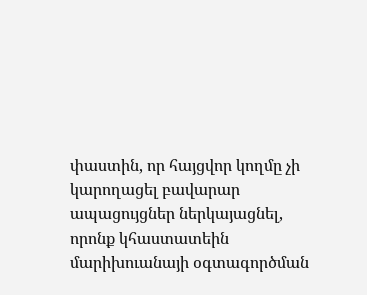փաստին, որ հայցվոր կողմը չի կարողացել բավարար ապացույցներ ներկայացնել, որոնք կհաստատեին մարիխուանայի օգտագործման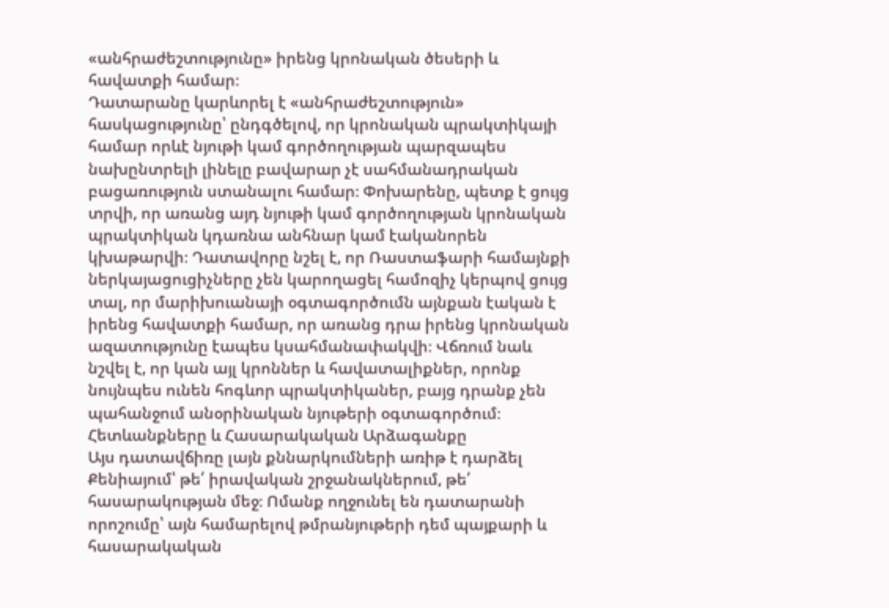«անհրաժեշտությունը» իրենց կրոնական ծեսերի և հավատքի համար։
Դատարանը կարևորել է «անհրաժեշտություն» հասկացությունը՝ ընդգծելով, որ կրոնական պրակտիկայի համար որևէ նյութի կամ գործողության պարզապես նախընտրելի լինելը բավարար չէ սահմանադրական բացառություն ստանալու համար։ Փոխարենը, պետք է ցույց տրվի, որ առանց այդ նյութի կամ գործողության կրոնական պրակտիկան կդառնա անհնար կամ էականորեն կխաթարվի։ Դատավորը նշել է, որ Ռաստաֆարի համայնքի ներկայացուցիչները չեն կարողացել համոզիչ կերպով ցույց տալ, որ մարիխուանայի օգտագործումն այնքան էական է իրենց հավատքի համար, որ առանց դրա իրենց կրոնական ազատությունը էապես կսահմանափակվի։ Վճռում նաև նշվել է, որ կան այլ կրոններ և հավատալիքներ, որոնք նույնպես ունեն հոգևոր պրակտիկաներ, բայց դրանք չեն պահանջում անօրինական նյութերի օգտագործում։
Հետևանքները և Հասարակական Արձագանքը
Այս դատավճիռը լայն քննարկումների առիթ է դարձել Քենիայում՝ թե՛ իրավական շրջանակներում, թե՛ հասարակության մեջ։ Ոմանք ողջունել են դատարանի որոշումը՝ այն համարելով թմրանյութերի դեմ պայքարի և հասարակական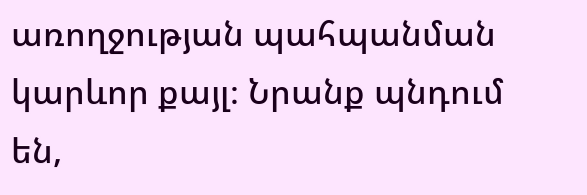առողջության պահպանման կարևոր քայլ։ Նրանք պնդում են,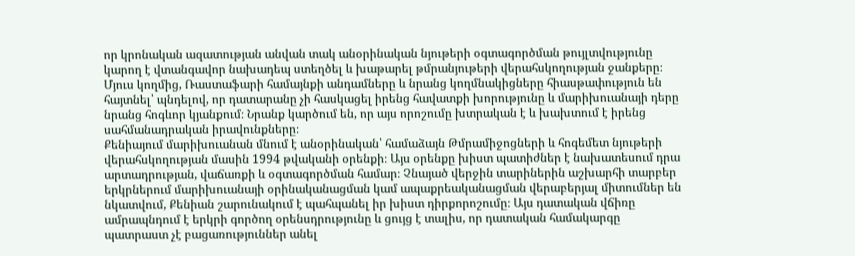որ կրոնական ազատության անվան տակ անօրինական նյութերի օգտագործման թույլտվությունը կարող է վտանգավոր նախադեպ ստեղծել և խաթարել թմրանյութերի վերահսկողության ջանքերը։ Մյուս կողմից, Ռաստաֆարի համայնքի անդամները և նրանց կողմնակիցները հիասթափություն են հայտնել՝ պնդելով, որ դատարանը չի հասկացել իրենց հավատքի խորությունը և մարիխուանայի դերը նրանց հոգևոր կյանքում։ Նրանք կարծում են, որ այս որոշումը խտրական է և խախտում է իրենց սահմանադրական իրավունքները։
Քենիայում մարիխուանան մնում է անօրինական՝ համաձայն Թմրամիջոցների և հոգեմետ նյութերի վերահսկողության մասին 1994 թվականի օրենքի։ Այս օրենքը խիստ պատիժներ է նախատեսում դրա արտադրության, վաճառքի և օգտագործման համար։ Չնայած վերջին տարիներին աշխարհի տարբեր երկրներում մարիխուանայի օրինականացման կամ ապաքրեականացման վերաբերյալ միտումներ են նկատվում, Քենիան շարունակում է պահպանել իր խիստ դիրքորոշումը։ Այս դատական վճիռը ամրապնդում է երկրի գործող օրենսդրությունը և ցույց է տալիս, որ դատական համակարգը պատրաստ չէ բացառություններ անել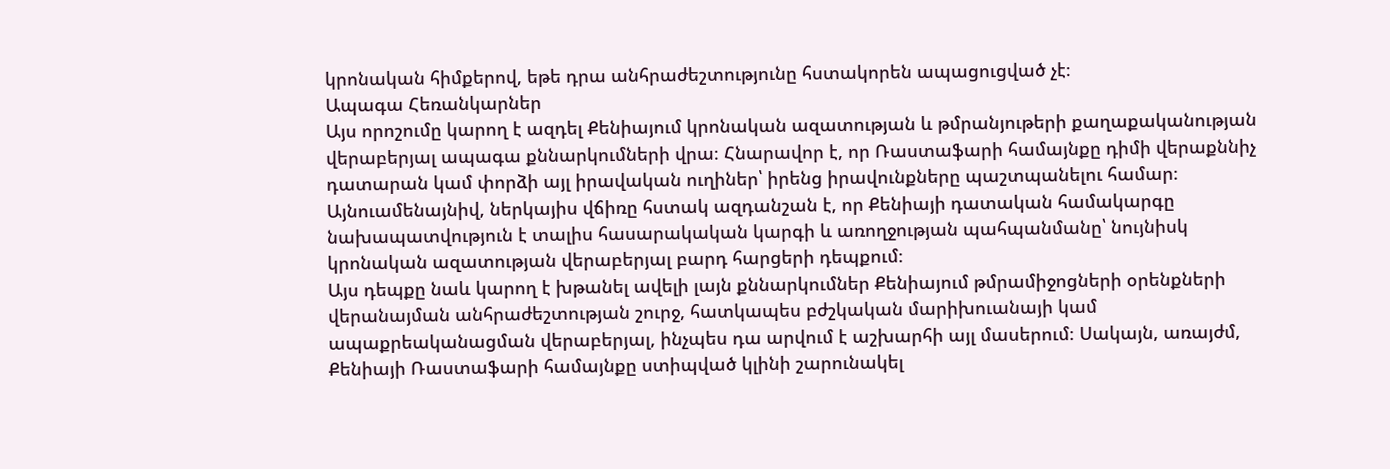կրոնական հիմքերով, եթե դրա անհրաժեշտությունը հստակորեն ապացուցված չէ։
Ապագա Հեռանկարներ
Այս որոշումը կարող է ազդել Քենիայում կրոնական ազատության և թմրանյութերի քաղաքականության վերաբերյալ ապագա քննարկումների վրա։ Հնարավոր է, որ Ռաստաֆարի համայնքը դիմի վերաքննիչ դատարան կամ փորձի այլ իրավական ուղիներ՝ իրենց իրավունքները պաշտպանելու համար։ Այնուամենայնիվ, ներկայիս վճիռը հստակ ազդանշան է, որ Քենիայի դատական համակարգը նախապատվություն է տալիս հասարակական կարգի և առողջության պահպանմանը՝ նույնիսկ կրոնական ազատության վերաբերյալ բարդ հարցերի դեպքում։
Այս դեպքը նաև կարող է խթանել ավելի լայն քննարկումներ Քենիայում թմրամիջոցների օրենքների վերանայման անհրաժեշտության շուրջ, հատկապես բժշկական մարիխուանայի կամ ապաքրեականացման վերաբերյալ, ինչպես դա արվում է աշխարհի այլ մասերում։ Սակայն, առայժմ, Քենիայի Ռաստաֆարի համայնքը ստիպված կլինի շարունակել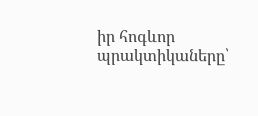իր հոգևոր պրակտիկաները՝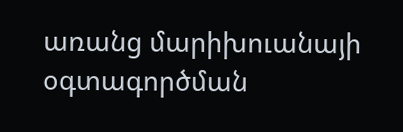առանց մարիխուանայի օգտագործման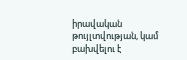իրավական թույլտվության, կամ բախվելու է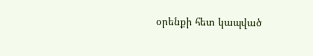օրենքի հետ կապված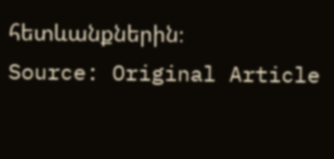հետևանքներին։
Source: Original Article